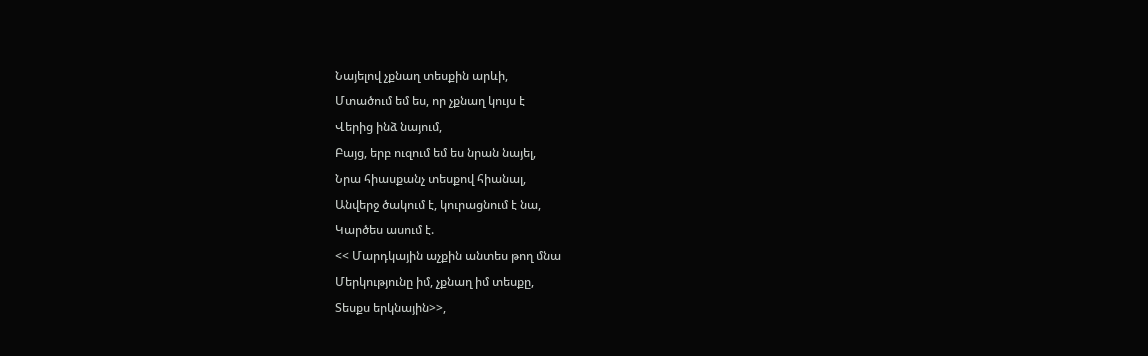Նայելով չքնաղ տեսքին արևի,
Մտածում եմ ես, որ չքնաղ կույս է
Վերից ինձ նայում,
Բայց, երբ ուզում եմ ես նրան նայել,
Նրա հիասքանչ տեսքով հիանալ,
Անվերջ ծակում է, կուրացնում է նա,
Կարծես ասում է.
<< Մարդկային աչքին անտես թող մնա
Մերկությունը իմ, չքնաղ իմ տեսքը,
Տեսքս երկնային>>,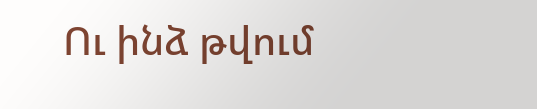Ու ինձ թվում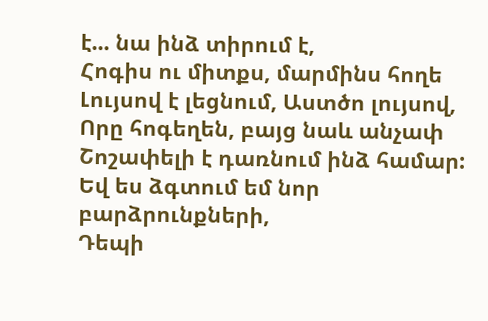է... նա ինձ տիրում է,
Հոգիս ու միտքս, մարմինս հողե
Լույսով է լեցնում, Աստծո լույսով,
Որը հոգեղեն, բայց նաև անչափ
Շոշափելի է դառնում ինձ համար:
Եվ ես ձգտում եմ նոր բարձրունքների,
Դեպի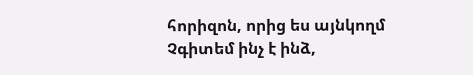հորիզոն, որից ես այնկողմ
Չգիտեմ ինչ է ինձ,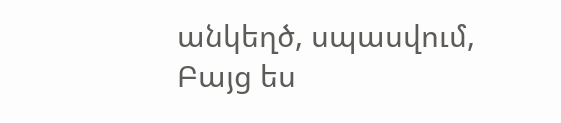անկեղծ, սպասվում,
Բայց ես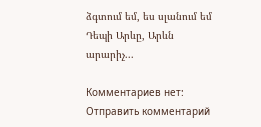ձգտում եմ, ես սլանում եմ
Դեպի Արևը, Արևն արարիչ...

Комментариев нет:
Отправить комментарий